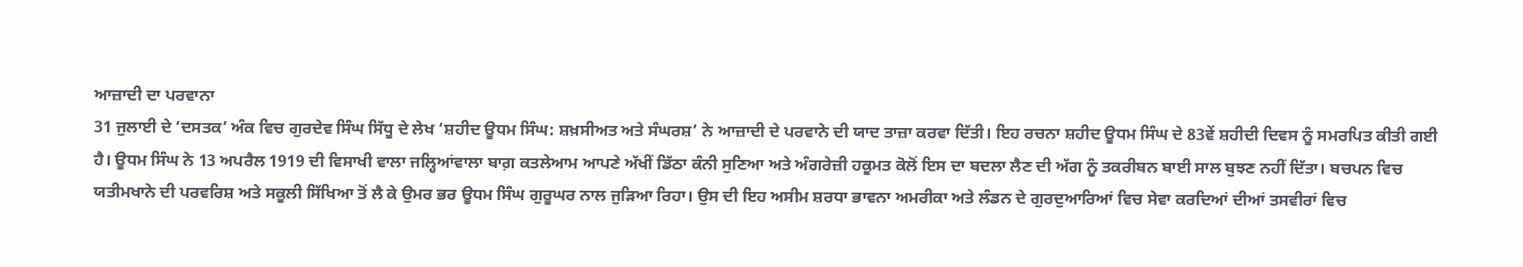ਆਜ਼ਾਦੀ ਦਾ ਪਰਵਾਨਾ
31 ਜੁਲਾਈ ਦੇ ‘ਦਸਤਕ’ ਅੰਕ ਵਿਚ ਗੁਰਦੇਵ ਸਿੰਘ ਸਿੱਧੂ ਦੇ ਲੇਖ ‘ਸ਼ਹੀਦ ਊਧਮ ਸਿੰਘ: ਸ਼ਖ਼ਸੀਅਤ ਅਤੇ ਸੰਘਰਸ਼’ ਨੇ ਆਜ਼ਾਦੀ ਦੇ ਪਰਵਾਨੇ ਦੀ ਯਾਦ ਤਾਜ਼ਾ ਕਰਵਾ ਦਿੱਤੀ। ਇਹ ਰਚਨਾ ਸ਼ਹੀਦ ਊਧਮ ਸਿੰਘ ਦੇ 83ਵੇਂ ਸ਼ਹੀਦੀ ਦਿਵਸ ਨੂੰ ਸਮਰਪਿਤ ਕੀਤੀ ਗਈ ਹੈ। ਊਧਮ ਸਿੰਘ ਨੇ 13 ਅਪਰੈਲ 1919 ਦੀ ਵਿਸਾਖੀ ਵਾਲਾ ਜਲ੍ਹਿਆਂਵਾਲਾ ਬਾਗ਼ ਕਤਲੇਆਮ ਆਪਣੇ ਅੱਖੀਂ ਡਿੱਠਾ ਕੰਨੀ ਸੁਣਿਆ ਅਤੇ ਅੰਗਰੇਜ਼ੀ ਹਕੂਮਤ ਕੋਲੋਂ ਇਸ ਦਾ ਬਦਲਾ ਲੈਣ ਦੀ ਅੱਗ ਨੂੰ ਤਕਰੀਬਨ ਬਾਈ ਸਾਲ ਬੁਝਣ ਨਹੀਂ ਦਿੱਤਾ। ਬਚਪਨ ਵਿਚ ਯਤੀਮਖਾਨੇ ਦੀ ਪਰਵਰਿਸ਼ ਅਤੇ ਸਕੂਲੀ ਸਿੱਖਿਆ ਤੋਂ ਲੈ ਕੇ ਉਮਰ ਭਰ ਊਧਮ ਸਿੰਘ ਗੁਰੂਘਰ ਨਾਲ ਜੁੜਿਆ ਰਿਹਾ। ਉਸ ਦੀ ਇਹ ਅਸੀਮ ਸ਼ਰਧਾ ਭਾਵਨਾ ਅਮਰੀਕਾ ਅਤੇ ਲੰਡਨ ਦੇ ਗੁਰਦੁਆਰਿਆਂ ਵਿਚ ਸੇਵਾ ਕਰਦਿਆਂ ਦੀਆਂ ਤਸਵੀਰਾਂ ਵਿਚ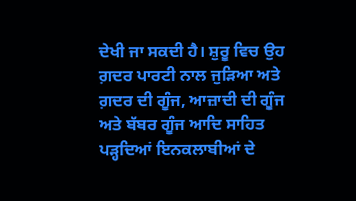ਦੇਖੀ ਜਾ ਸਕਦੀ ਹੈ। ਸ਼ੁਰੂ ਵਿਚ ਉਹ ਗ਼ਦਰ ਪਾਰਟੀ ਨਾਲ ਜੁੜਿਆ ਅਤੇ ਗ਼ਦਰ ਦੀ ਗੂੰਜ, ਆਜ਼ਾਦੀ ਦੀ ਗੂੰਜ ਅਤੇ ਬੱਬਰ ਗੂੰਜ ਆਦਿ ਸਾਹਿਤ ਪੜ੍ਹਦਿਆਂ ਇਨਕਲਾਬੀਆਂ ਦੇ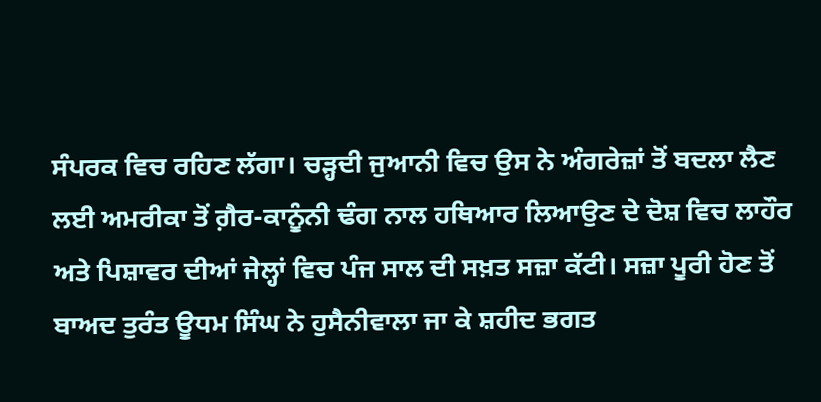ਸੰਪਰਕ ਵਿਚ ਰਹਿਣ ਲੱਗਾ। ਚੜ੍ਹਦੀ ਜੁਆਨੀ ਵਿਚ ਉਸ ਨੇ ਅੰਗਰੇਜ਼ਾਂ ਤੋਂ ਬਦਲਾ ਲੈਣ ਲਈ ਅਮਰੀਕਾ ਤੋਂ ਗ਼ੈਰ-ਕਾਨੂੰਨੀ ਢੰਗ ਨਾਲ ਹਥਿਆਰ ਲਿਆਉਣ ਦੇ ਦੋਸ਼ ਵਿਚ ਲਾਹੌਰ ਅਤੇ ਪਿਸ਼ਾਵਰ ਦੀਆਂ ਜੇਲ੍ਹਾਂ ਵਿਚ ਪੰਜ ਸਾਲ ਦੀ ਸਖ਼ਤ ਸਜ਼ਾ ਕੱਟੀ। ਸਜ਼ਾ ਪੂਰੀ ਹੋਣ ਤੋਂ ਬਾਅਦ ਤੁਰੰਤ ਊਧਮ ਸਿੰਘ ਨੇ ਹੁਸੈਨੀਵਾਲਾ ਜਾ ਕੇ ਸ਼ਹੀਦ ਭਗਤ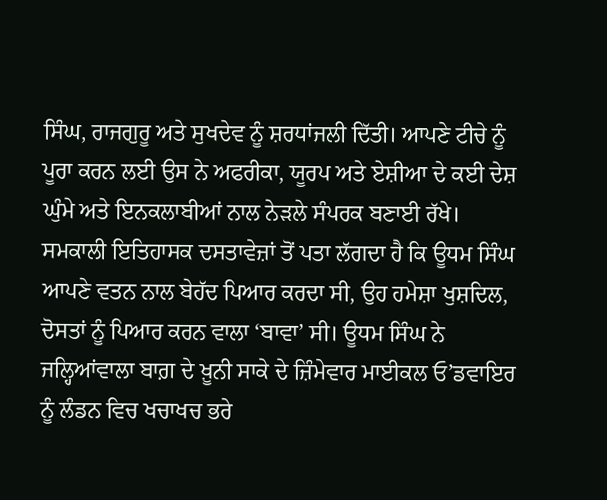ਸਿੰਘ, ਰਾਜਗੁਰੂ ਅਤੇ ਸੁਖਦੇਵ ਨੂੰ ਸ਼ਰਧਾਂਜਲੀ ਦਿੱਤੀ। ਆਪਣੇ ਟੀਚੇ ਨੂੰ ਪੂਰਾ ਕਰਨ ਲਈ ਉਸ ਨੇ ਅਫਰੀਕਾ, ਯੂਰਪ ਅਤੇ ਏਸ਼ੀਆ ਦੇ ਕਈ ਦੇਸ਼ ਘੁੰਮੇ ਅਤੇ ਇਨਕਲਾਬੀਆਂ ਨਾਲ ਨੇੜਲੇ ਸੰਪਰਕ ਬਣਾਈ ਰੱਖੇ। ਸਮਕਾਲੀ ਇਤਿਹਾਸਕ ਦਸਤਾਵੇਜ਼ਾਂ ਤੋਂ ਪਤਾ ਲੱਗਦਾ ਹੈ ਕਿ ਊਧਮ ਸਿੰਘ ਆਪਣੇ ਵਤਨ ਨਾਲ ਬੇਹੱਦ ਪਿਆਰ ਕਰਦਾ ਸੀ, ਉਹ ਹਮੇਸ਼ਾ ਖੁਸ਼ਦਿਲ, ਦੋਸਤਾਂ ਨੂੰ ਪਿਆਰ ਕਰਨ ਵਾਲਾ ‘ਬਾਵਾ’ ਸੀ। ਊਧਮ ਸਿੰਘ ਨੇ ਜਲ੍ਹਿਆਂਵਾਲਾ ਬਾਗ਼ ਦੇ ਖ਼ੂਨੀ ਸਾਕੇ ਦੇ ਜ਼ਿੰਮੇਵਾਰ ਮਾਈਕਲ ਓ’ਡਵਾਇਰ ਨੂੰ ਲੰਡਨ ਵਿਚ ਖਚਾਖਚ ਭਰੇ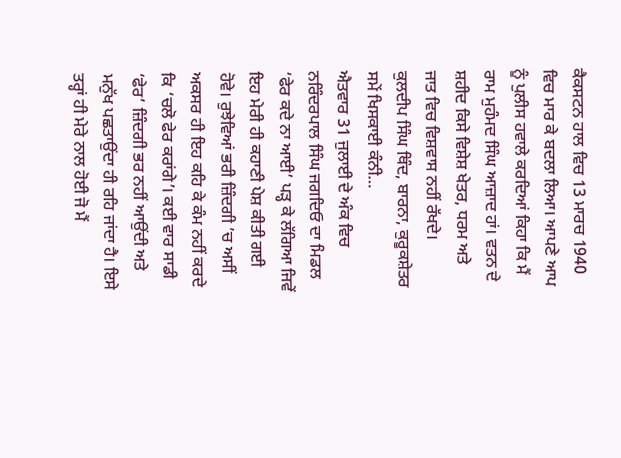ਕੈਕਸਟਨ ਹਾਲ ਵਿਚ 13 ਮਾਰਚ 1940 ਵਿਚ ਮਾਰ ਕੇ ਬਦਲਾ ਲਿਆ। ਆਪਣੇ ਆਪ ਨੂੰ ਪੁਲੀਸ ਹਵਾਲੇ ਕਰਦਿਆਂ ਕਿਹਾ ਕਿ ਮੈਂ ਰਾਮ ਮੁਹੰਮਦ ਸਿੰਘ ਆਜ਼ਾਦ ਹਾਂ। ਵਤਨ ਦੇ ਸ਼ਹੀਦ ਕਿਸੇ ਵਿਸ਼ੇਸ਼ ਖੇਤਰ, ਧਰਮ ਅਤੇ ਜਾਤ ਵਿਚ ਵਿਸ਼ਵਾਸ ਨਹੀਂ ਰੱਖਦੇ।
ਕੁਲਦੀਪ ਸਿੰਘ ਥਿੰਦ, ਬਾਰਨਾ, ਕੁਰੂਕਸ਼ੇਤਰ
ਸਮੇਂ ਖਿਸਕਾਈ ਕੰਨੀ…
ਐਤਵਾਰ 31 ਜੁਲਾਈ ਦੇ ਅੰਕ ਵਿਚ ਨਰਿੰਦਰਪਾਲ ਸਿੰਘ ਜਗਦਿਓ ਦਾ ਮਿਡਲ ‘ਫੇਰ ਕਦੇ ਨਾ ਆਈ’ ਪੜ੍ਹ ਕੇ ਲੱਗਿਆ ਜਿਵੇਂ ਇਹ ਮੇਰੀ ਹੀ ਕਹਾਣੀ ਪੇਸ਼ ਕੀਤੀ ਗਈ ਹੋਵੇ। ਰੁਝੇਵਿਆਂ ਭਰੀ ਜ਼ਿੰਦਗੀ ’ਚ ਅਸੀਂ ਅਕਸਰ ਹੀ ਇਹ ਕਹਿ ਕੇ ਕੰਮ ਨਹੀਂ ਕਰਦੇ ਕਿ ‘ਚਲੋ ਫੇਰ ਕਰਾਂਗੇ’। ਕਈ ਵਾਰ ਸਾਡੀ ‘ਫੇਰ’ ਜ਼ਿੰਦਗੀ ਭਰ ਨਹੀਂ ਆਉਂਦੀ ਅਤੇ ਮਨੁੱਖ ਪਛਤਾਉਂਦਾ ਹੀ ਰਹਿ ਜਾਂਦਾ ਹੈ। ਇਸੇ ਤਰ੍ਹਾਂ ਹੀ ਮੇਰੇ ਨਾਲ ਹੋਈ ਜੋ ਮੈਂ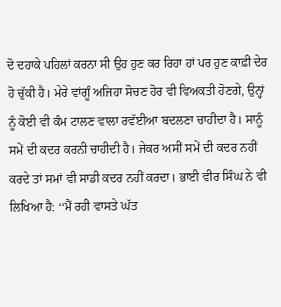ਦੋ ਦਹਾਕੇ ਪਹਿਲਾਂ ਕਰਨਾ ਸੀ ਉਹ ਹੁਣ ਕਰ ਰਿਹਾ ਹਾਂ ਪਰ ਹੁਣ ਕਾਫ਼ੀ ਦੇਰ ਹੋ ਚੁੱਕੀ ਹੈ। ਮੇਰੇ ਵਾਂਗੂੰ ਅਜਿਹਾ ਸੋਚਣ ਹੋਰ ਵੀ ਵਿਅਕਤੀ ਹੋਣਗੇ, ਉਨ੍ਹਾਂ ਨੂੰ ਕੋਈ ਵੀ ਕੰਮ ਟਾਲਣ ਵਾਲਾ ਰਵੱਈਆ ਬਦਲਣਾ ਚਾਹੀਦਾ ਹੈ। ਸਾਨੂੰ ਸਮੇਂ ਦੀ ਕਦਰ ਕਰਨੀ ਚਾਹੀਦੀ ਹੈ। ਜੇਕਰ ਅਸੀਂ ਸਮੇਂ ਦੀ ਕਦਰ ਨਹੀਂ ਕਰਦੇ ਤਾਂ ਸਮਾਂ ਵੀ ਸਾਡੀ ਕਦਰ ਨਹੀਂ ਕਰਦਾ। ਭਾਈ ਵੀਰ ਸਿੰਘ ਨੇ ਵੀ ਲਿਖਿਆ ਹੈ: ‘‘ਮੈਂ ਰਹੀ ਵਾਸਤੇ ਘੱਤ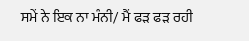ਸਮੇਂ ਨੇ ਇਕ ਨਾ ਮੰਨੀ/ ਮੈਂ ਫੜ ਫੜ ਰਹੀ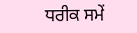ਧਰੀਕ ਸਮੇਂ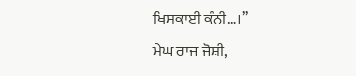ਖਿਸਕਾਈ ਕੰਨੀ…।’’
ਮੇਘ ਰਾਜ ਜੋਸ਼ੀ,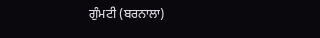ਗੁੰਮਟੀ (ਬਰਨਾਲਾ)